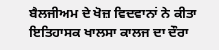ਬੈਲਜੀਅਮ ਦੇ ਖੋਜ਼ ਵਿਦਵਾਨਾਂ ਨੇ ਕੀਤਾ ਇਤਿਹਾਸਕ ਖਾਲਸਾ ਕਾਲਜ ਦਾ ਦੌਰਾ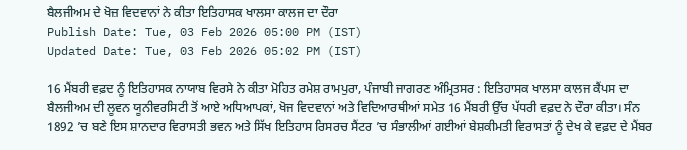ਬੈਲਜੀਅਮ ਦੇ ਖੋਜ਼ ਵਿਦਵਾਨਾਂ ਨੇ ਕੀਤਾ ਇਤਿਹਾਸਕ ਖਾਲਸਾ ਕਾਲਜ ਦਾ ਦੌਰਾ
Publish Date: Tue, 03 Feb 2026 05:00 PM (IST)
Updated Date: Tue, 03 Feb 2026 05:02 PM (IST)

16 ਮੈਂਬਰੀ ਵਫ਼ਦ ਨੂੰ ਇਤਿਹਾਸਕ ਨਾਯਾਬ ਵਿਰਸੇ ਨੇ ਕੀਤਾ ਮੋਹਿਤ ਰਮੇਸ਼ ਰਾਮਪੁਰਾ, ਪੰਜਾਬੀ ਜਾਗਰਣ ਅੰਮ੍ਰਿਤਸਰ : ਇਤਿਹਾਸਕ ਖਾਲਸਾ ਕਾਲਜ ਕੈਂਪਸ ਦਾ ਬੈਲਜੀਅਮ ਦੀ ਲੂਵਨ ਯੂਨੀਵਰਸਿਟੀ ਤੋਂ ਆਏ ਅਧਿਆਪਕਾਂ, ਖੋਜ ਵਿਦਵਾਨਾਂ ਅਤੇ ਵਿਦਿਆਰਥੀਆਂ ਸਮੇਤ 16 ਮੈਂਬਰੀ ਉੱਚ ਪੱਧਰੀ ਵਫ਼ਦ ਨੇ ਦੌਰਾ ਕੀਤਾ। ਸੰਨ 1892 ’ਚ ਬਣੇ ਇਸ ਸ਼ਾਨਦਾਰ ਵਿਰਾਸਤੀ ਭਵਨ ਅਤੇ ਸਿੱਖ ਇਤਿਹਾਸ ਰਿਸਰਚ ਸੈਂਟਰ ’ਚ ਸੰਭਾਲੀਆਂ ਗਈਆਂ ਬੇਸ਼ਕੀਮਤੀ ਵਿਰਾਸਤਾਂ ਨੂੰ ਦੇਖ ਕੇ ਵਫ਼ਦ ਦੇ ਮੈਂਬਰ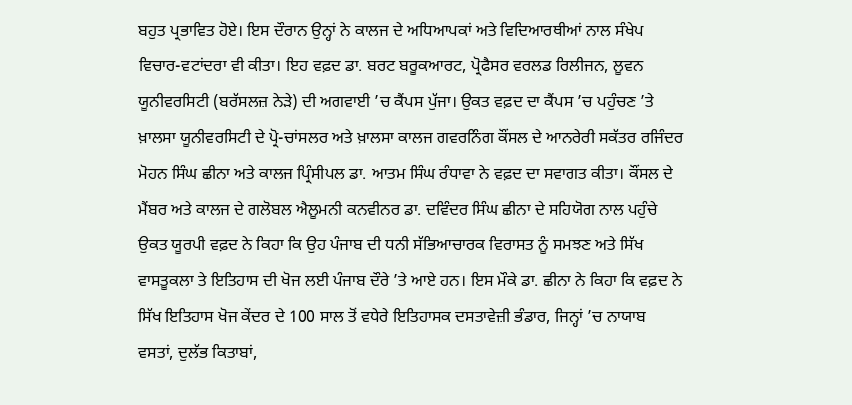ਬਹੁਤ ਪ੍ਰਭਾਵਿਤ ਹੋਏ। ਇਸ ਦੌਰਾਨ ਉਨ੍ਹਾਂ ਨੇ ਕਾਲਜ ਦੇ ਅਧਿਆਪਕਾਂ ਅਤੇ ਵਿਦਿਆਰਥੀਆਂ ਨਾਲ ਸੰਖੇਪ ਵਿਚਾਰ-ਵਟਾਂਦਰਾ ਵੀ ਕੀਤਾ। ਇਹ ਵਫ਼ਦ ਡਾ. ਬਰਟ ਬਰੂਕਆਰਟ, ਪ੍ਰੋਫੈਸਰ ਵਰਲਡ ਰਿਲੀਜਨ, ਲੂਵਨ ਯੂਨੀਵਰਸਿਟੀ (ਬਰੱਸਲਜ਼ ਨੇੜੇ) ਦੀ ਅਗਵਾਈ ’ਚ ਕੈਂਪਸ ਪੁੱਜਾ। ਉਕਤ ਵਫ਼ਦ ਦਾ ਕੈਂਪਸ ’ਚ ਪਹੁੰਚਣ ’ਤੇ ਖ਼ਾਲਸਾ ਯੂਨੀਵਰਸਿਟੀ ਦੇ ਪ੍ਰੋ-ਚਾਂਸਲਰ ਅਤੇ ਖ਼ਾਲਸਾ ਕਾਲਜ ਗਵਰਨਿੰਗ ਕੌਂਸਲ ਦੇ ਆਨਰੇਰੀ ਸਕੱਤਰ ਰਜਿੰਦਰ ਮੋਹਨ ਸਿੰਘ ਛੀਨਾ ਅਤੇ ਕਾਲਜ ਪ੍ਰਿੰਸੀਪਲ ਡਾ. ਆਤਮ ਸਿੰਘ ਰੰਧਾਵਾ ਨੇ ਵਫ਼ਦ ਦਾ ਸਵਾਗਤ ਕੀਤਾ। ਕੌਂਸਲ ਦੇ ਮੈਂਬਰ ਅਤੇ ਕਾਲਜ ਦੇ ਗਲੋਬਲ ਐਲੂਮਨੀ ਕਨਵੀਨਰ ਡਾ. ਦਵਿੰਦਰ ਸਿੰਘ ਛੀਨਾ ਦੇ ਸਹਿਯੋਗ ਨਾਲ ਪਹੁੰਚੇ ਉਕਤ ਯੂਰਪੀ ਵਫ਼ਦ ਨੇ ਕਿਹਾ ਕਿ ਉਹ ਪੰਜਾਬ ਦੀ ਧਨੀ ਸੱਭਿਆਚਾਰਕ ਵਿਰਾਸਤ ਨੂੰ ਸਮਝਣ ਅਤੇ ਸਿੱਖ ਵਾਸਤੂਕਲਾ ਤੇ ਇਤਿਹਾਸ ਦੀ ਖੋਜ ਲਈ ਪੰਜਾਬ ਦੌਰੇ ’ਤੇ ਆਏ ਹਨ। ਇਸ ਮੌਕੇ ਡਾ. ਛੀਨਾ ਨੇ ਕਿਹਾ ਕਿ ਵਫ਼ਦ ਨੇ ਸਿੱਖ ਇਤਿਹਾਸ ਖੋਜ ਕੇਂਦਰ ਦੇ 100 ਸਾਲ ਤੋਂ ਵਧੇਰੇ ਇਤਿਹਾਸਕ ਦਸਤਾਵੇਜ਼ੀ ਭੰਡਾਰ, ਜਿਨ੍ਹਾਂ ’ਚ ਨਾਯਾਬ ਵਸਤਾਂ, ਦੁਲੱਭ ਕਿਤਾਬਾਂ,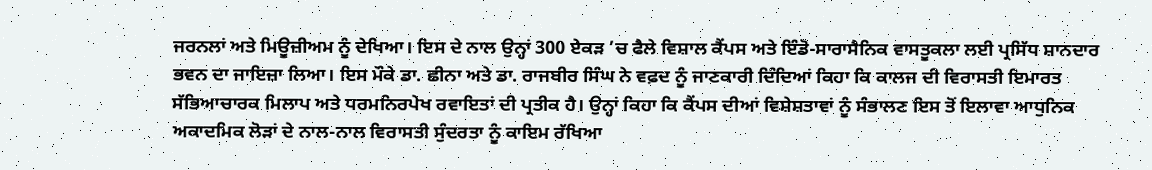ਜਰਨਲਾਂ ਅਤੇ ਮਿਊਜ਼ੀਅਮ ਨੂੰ ਦੇਖਿਆ। ਇਸ ਦੇ ਨਾਲ ਉਨ੍ਹਾਂ 300 ਏਕੜ ’ਚ ਫੈਲੇ ਵਿਸ਼ਾਲ ਕੈਂਪਸ ਅਤੇ ਇੰਡੋ-ਸਾਰਾਸੈਨਿਕ ਵਾਸਤੂਕਲਾ ਲਈ ਪ੍ਰਸਿੱਧ ਸ਼ਾਨਦਾਰ ਭਵਨ ਦਾ ਜਾਇਜ਼ਾ ਲਿਆ। ਇਸ ਮੌਕੇ ਡਾ. ਛੀਨਾ ਅਤੇ ਡਾ. ਰਾਜਬੀਰ ਸਿੰਘ ਨੇ ਵਫ਼ਦ ਨੂੰ ਜਾਣਕਾਰੀ ਦਿੰਦਿਆਂ ਕਿਹਾ ਕਿ ਕਾਲਜ ਦੀ ਵਿਰਾਸਤੀ ਇਮਾਰਤ ਸੱਭਿਆਚਾਰਕ ਮਿਲਾਪ ਅਤੇ ਧਰਮਨਿਰਪੇਖ ਰਵਾਇਤਾਂ ਦੀ ਪ੍ਰਤੀਕ ਹੈ। ਉਨ੍ਹਾਂ ਕਿਹਾ ਕਿ ਕੈਂਪਸ ਦੀਆਂ ਵਿਸ਼ੇਸ਼ਤਾਵਾਂ ਨੂੰ ਸੰਭਾਲਣ ਇਸ ਤੋਂ ਇਲਾਵਾ ਆਧੁਨਿਕ ਅਕਾਦਮਿਕ ਲੋੜਾਂ ਦੇ ਨਾਲ-ਨਾਲ ਵਿਰਾਸਤੀ ਸੁੰਦਰਤਾ ਨੂੰ ਕਾਇਮ ਰੱਖਿਆ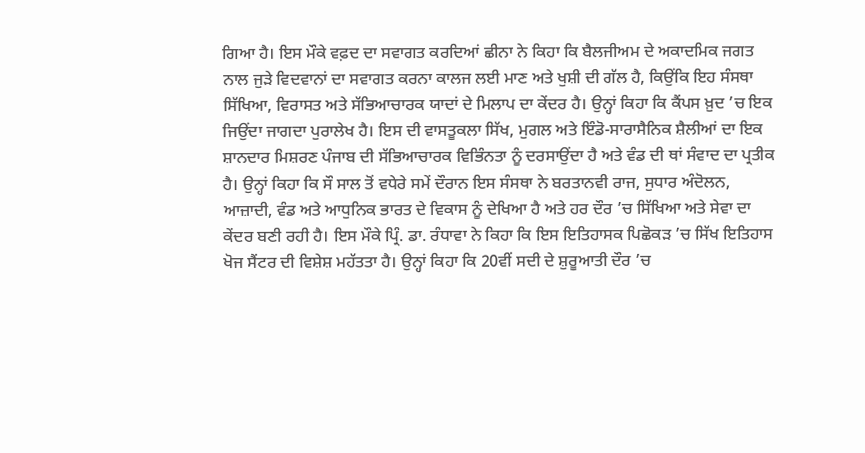ਗਿਆ ਹੈ। ਇਸ ਮੌਕੇ ਵਫ਼ਦ ਦਾ ਸਵਾਗਤ ਕਰਦਿਆਂ ਛੀਨਾ ਨੇ ਕਿਹਾ ਕਿ ਬੈਲਜੀਅਮ ਦੇ ਅਕਾਦਮਿਕ ਜਗਤ ਨਾਲ ਜੁੜੇ ਵਿਦਵਾਨਾਂ ਦਾ ਸਵਾਗਤ ਕਰਨਾ ਕਾਲਜ ਲਈ ਮਾਣ ਅਤੇ ਖੁਸ਼ੀ ਦੀ ਗੱਲ ਹੈ, ਕਿਉਂਕਿ ਇਹ ਸੰਸਥਾ ਸਿੱਖਿਆ, ਵਿਰਾਸਤ ਅਤੇ ਸੱਭਿਆਚਾਰਕ ਯਾਦਾਂ ਦੇ ਮਿਲਾਪ ਦਾ ਕੇਂਦਰ ਹੈ। ਉਨ੍ਹਾਂ ਕਿਹਾ ਕਿ ਕੈਂਪਸ ਖ਼ੁਦ ’ਚ ਇਕ ਜਿਉਂਦਾ ਜਾਗਦਾ ਪੁਰਾਲੇਖ ਹੈ। ਇਸ ਦੀ ਵਾਸਤੂਕਲਾ ਸਿੱਖ, ਮੁਗਲ ਅਤੇ ਇੰਡੋ-ਸਾਰਾਸੈਨਿਕ ਸ਼ੈਲੀਆਂ ਦਾ ਇਕ ਸ਼ਾਨਦਾਰ ਮਿਸ਼ਰਣ ਪੰਜਾਬ ਦੀ ਸੱਭਿਆਚਾਰਕ ਵਿਭਿੰਨਤਾ ਨੂੰ ਦਰਸਾਉਂਦਾ ਹੈ ਅਤੇ ਵੰਡ ਦੀ ਥਾਂ ਸੰਵਾਦ ਦਾ ਪ੍ਰਤੀਕ ਹੈ। ਉਨ੍ਹਾਂ ਕਿਹਾ ਕਿ ਸੌ ਸਾਲ ਤੋਂ ਵਧੇਰੇ ਸਮੇਂ ਦੌਰਾਨ ਇਸ ਸੰਸਥਾ ਨੇ ਬਰਤਾਨਵੀ ਰਾਜ, ਸੁਧਾਰ ਅੰਦੋਲਨ, ਆਜ਼ਾਦੀ, ਵੰਡ ਅਤੇ ਆਧੁਨਿਕ ਭਾਰਤ ਦੇ ਵਿਕਾਸ ਨੂੰ ਦੇਖਿਆ ਹੈ ਅਤੇ ਹਰ ਦੌਰ ’ਚ ਸਿੱਖਿਆ ਅਤੇ ਸੇਵਾ ਦਾ ਕੇਂਦਰ ਬਣੀ ਰਹੀ ਹੈ। ਇਸ ਮੌਕੇ ਪ੍ਰਿੰ. ਡਾ. ਰੰਧਾਵਾ ਨੇ ਕਿਹਾ ਕਿ ਇਸ ਇਤਿਹਾਸਕ ਪਿਛੋਕੜ ’ਚ ਸਿੱਖ ਇਤਿਹਾਸ ਖੋਜ ਸੈਂਟਰ ਦੀ ਵਿਸ਼ੇਸ਼ ਮਹੱਤਤਾ ਹੈ। ਉਨ੍ਹਾਂ ਕਿਹਾ ਕਿ 20ਵੀਂ ਸਦੀ ਦੇ ਸ਼ੁਰੂਆਤੀ ਦੌਰ ’ਚ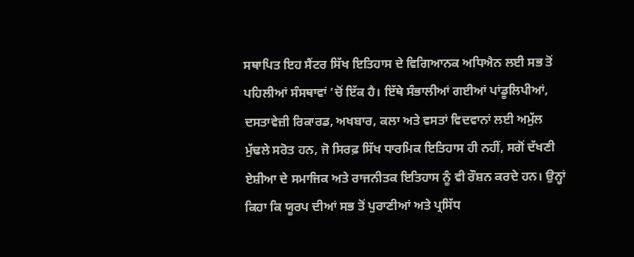ਸਥਾਪਿਤ ਇਹ ਸੈਂਟਰ ਸਿੱਖ ਇਤਿਹਾਸ ਦੇ ਵਿਗਿਆਨਕ ਅਧਿਐਨ ਲਈ ਸਭ ਤੋਂ ਪਹਿਲੀਆਂ ਸੰਸਥਾਵਾਂ ’ਚੋਂ ਇੱਕ ਹੈ। ਇੱਥੇ ਸੰਭਾਲੀਆਂ ਗਈਆਂ ਪਾਂਡੂਲਿਪੀਆਂ, ਦਸਤਾਵੇਜ਼ੀ ਰਿਕਾਰਡ, ਅਖਬਾਰ, ਕਲਾ ਅਤੇ ਵਸਤਾਂ ਵਿਦਵਾਨਾਂ ਲਈ ਅਮੁੱਲ ਮੁੱਢਲੇ ਸਰੋਤ ਹਨ, ਜੋ ਸਿਰਫ਼ ਸਿੱਖ ਧਾਰਮਿਕ ਇਤਿਹਾਸ ਹੀ ਨਹੀਂ, ਸਗੋਂ ਦੱਖਣੀ ਏਸ਼ੀਆ ਦੇ ਸਮਾਜਿਕ ਅਤੇ ਰਾਜਨੀਤਕ ਇਤਿਹਾਸ ਨੂੰ ਵੀ ਰੌਸ਼ਨ ਕਰਦੇ ਹਨ। ਉਨ੍ਹਾਂ ਕਿਹਾ ਕਿ ਯੂਰਪ ਦੀਆਂ ਸਭ ਤੋਂ ਪੁਰਾਣੀਆਂ ਅਤੇ ਪ੍ਰਸਿੱਧ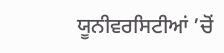ਯੂਨੀਵਰਸਿਟੀਆਂ ’ਚੋਂ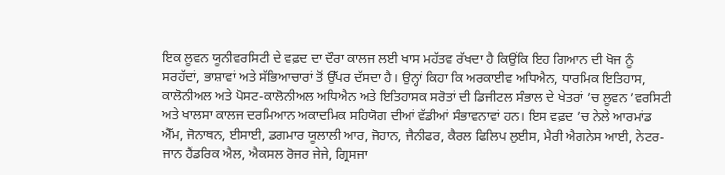ਇਕ ਲੂਵਨ ਯੂਨੀਵਰਸਿਟੀ ਦੇ ਵਫ਼ਦ ਦਾ ਦੌਰਾ ਕਾਲਜ ਲਈ ਖਾਸ ਮਹੱਤਵ ਰੱਖਦਾ ਹੈ ਕਿਉਂਕਿ ਇਹ ਗਿਆਨ ਦੀ ਖੋਜ ਨੂੰ ਸਰਹੱਦਾਂ, ਭਾਸ਼ਾਵਾਂ ਅਤੇ ਸੱਭਿਆਚਾਰਾਂ ਤੋਂ ਉੱਪਰ ਦੱਸਦਾ ਹੈ। ਉਨ੍ਹਾਂ ਕਿਹਾ ਕਿ ਅਰਕਾਈਵ ਅਧਿਐਨ, ਧਾਰਮਿਕ ਇਤਿਹਾਸ, ਕਾਲੋਨੀਅਲ ਅਤੇ ਪੋਸਟ-ਕਾਲੋਨੀਅਲ ਅਧਿਐਨ ਅਤੇ ਇਤਿਹਾਸਕ ਸਰੋਤਾਂ ਦੀ ਡਿਜੀਟਲ ਸੰਭਾਲ ਦੇ ਖੇਤਰਾਂ ’ਚ ਲੂਵਨ ’ਵਰਸਿਟੀ ਅਤੇ ਖਾਲਸਾ ਕਾਲਜ ਦਰਮਿਆਨ ਅਕਾਦਮਿਕ ਸਹਿਯੋਗ ਦੀਆਂ ਵੱਡੀਆਂ ਸੰਭਾਵਨਾਵਾਂ ਹਨ। ਇਸ ਵਫ਼ਦ ’ਚ ਨੇਲੇ ਆਰਮਾਂਡ ਐੱਮ, ਜੋਨਾਥਨ, ਈਸਾਈ, ਡਗਮਾਰ ਯੂਲਾਲੀ ਆਰ, ਜੋਹਾਨ, ਜੈਨੀਫਰ, ਕੈਰਲ ਫਿਲਿਪ ਲੁਈਸ, ਮੈਰੀ ਐਗਨੇਸ ਆਈ, ਨੇਟਰ-ਜਾਨ ਹੈਂਡਰਿਕ ਐਲ, ਐਕਸਲ ਰੋਜਰ ਜੇਜੇ, ਗ੍ਰਿਸਜਾ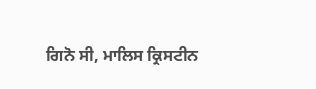ਗਿਨੋ ਸੀ, ਮਾਲਿਸ ਕ੍ਰਿਸਟੀਨ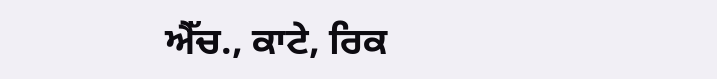ਐੱਚ., ਕਾਟੇ, ਰਿਕ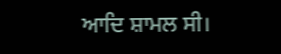ਆਦਿ ਸ਼ਾਮਲ ਸੀ।